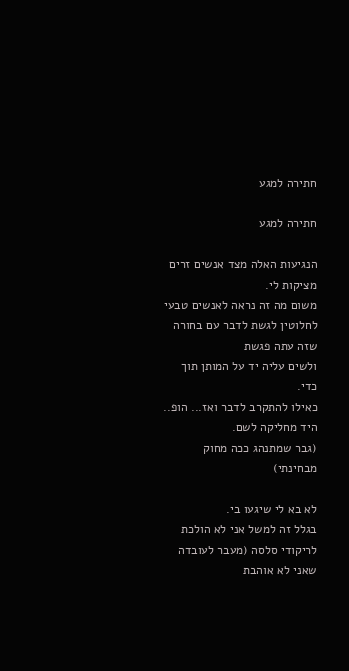חתירה למגע

חתירה למגע

הנגיעות האלה מצד אנשים זרים מציקות לי.
משום מה זה נראה לאנשים טבעי לחלוטין לגשת לדבר עם בחורה שזה עתה פגשת
ולשים עליה יד על המותן תוך כדי.
כאילו להתקרב לדבר ואז... הופ.. היד מחליקה לשם.
(גבר שמתנהג ככה מחוק מבחינתי)

לא בא לי שיגעו בי.
בגלל זה למשל אני לא הולכת לריקודי סלסה (מעבר לעובדה שאני לא אוהבת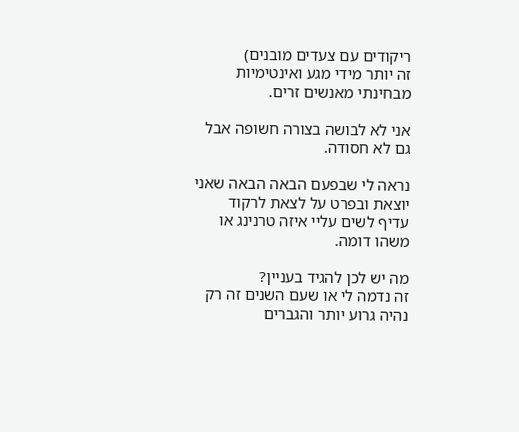ריקודים עם צעדים מובנים)
זה יותר מידי מגע ואינטימיות מבחינתי מאנשים זרים.

אני לא לבושה בצורה חשופה אבל גם לא חסודה.

נראה לי שבפעם הבאה הבאה שאני יוצאת ובפרט על לצאת לרקוד
עדיף לשים עליי איזה טרנינג או משהו דומה.

מה יש לכן להגיד בעניין?
זה נדמה לי או שעם השנים זה רק נהיה גרוע יותר והגברים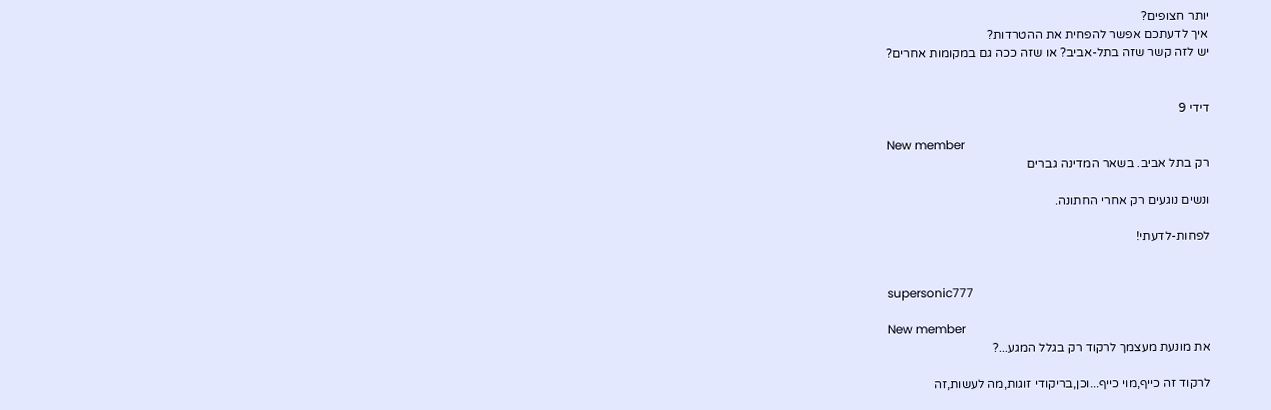יותר חצופים?
איך לדעתכם אפשר להפחית את ההטרדות?
יש לזה קשר שזה בתל-אביב? או שזה ככה גם במקומות אחרים?


דידי 9

New member
רק בתל אביב. בשאר המדינה גברים

ונשים נוגעים רק אחרי החתונה.

לפחות-לדעתי!


supersonic777

New member
את מונעת מעצמך לרקוד רק בגלל המגע...?

לרקוד זה כייף,מוי כייף...וכן,בריקודי זוגות,מה לעשות,זה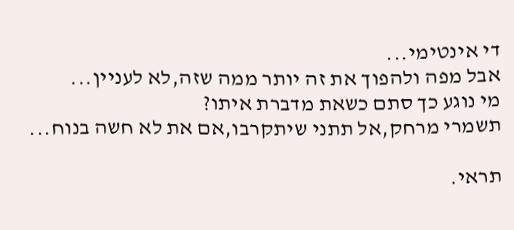די אינטימי...
אבל מפה ולהפוך את זה יותר ממה שזה,לא לעניין...
מי נוגע כך סתם כשאת מדברת איתו?
תשמרי מרחק,אל תתני שיתקרבו,אם את לא חשה בנוח...

תראי.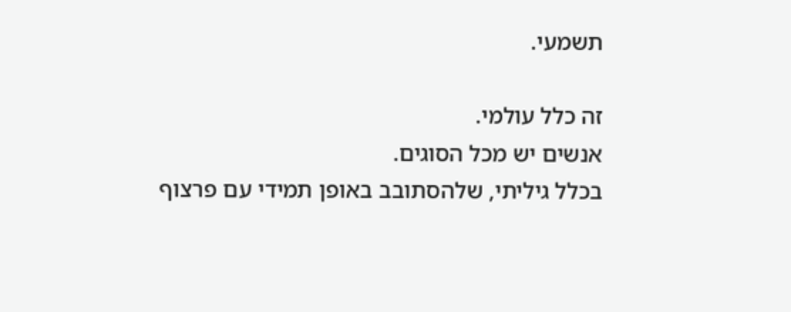תשמעי.

זה כלל עולמי.
אנשים יש מכל הסוגים.
בכלל גיליתי, שלהסתובב באופן תמידי עם פרצוף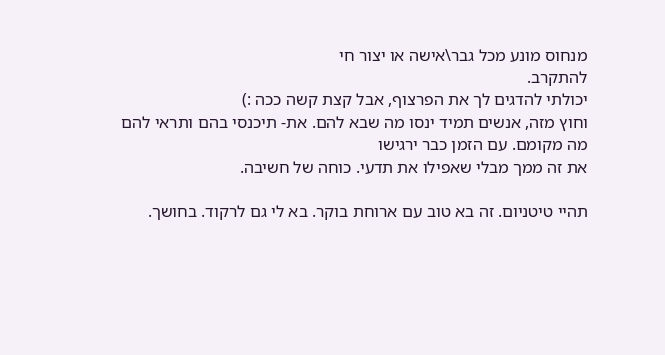מנחוס מונע מכל גבר\אישה או יצור חי
להתקרב.
יכולתי להדגים לך את הפרצוף, אבל קצת קשה ככה :)
וחוץ מזה, אנשים תמיד ינסו מה שבא להם. את- תיכנסי בהם ותראי להם מה מקומם. עם הזמן כבר ירגישו
את זה ממך מבלי שאפילו את תדעי. כוחה של חשיבה.

תהיי טיטניום. זה בא טוב עם ארוחת בוקר. בא לי גם לרקוד. בחושך.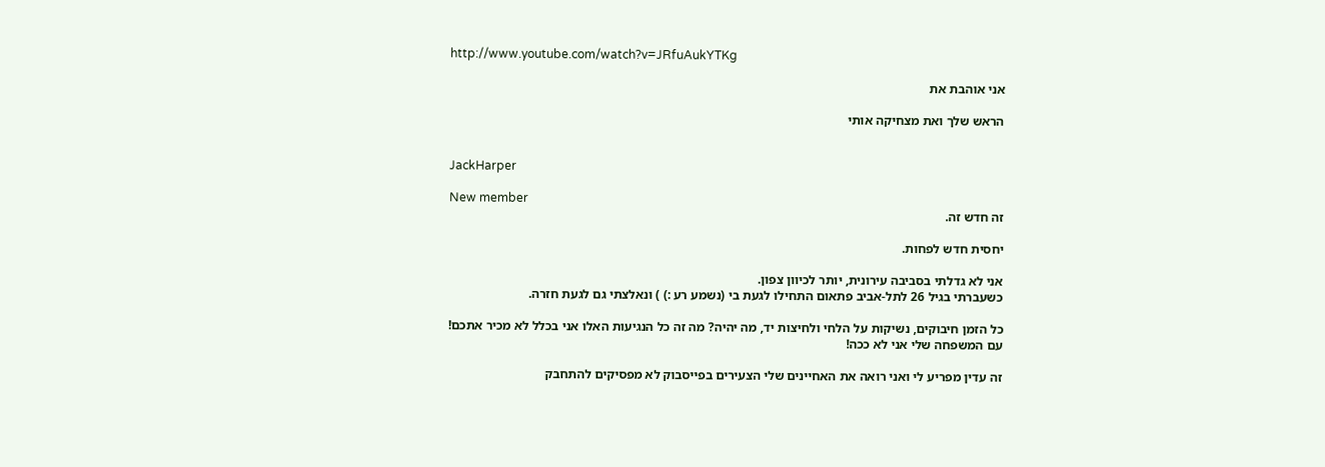http://www.youtube.com/watch?v=JRfuAukYTKg

אני אוהבת את

הראש שלך ואת מצחיקה אותי


JackHarper

New member
זה חדש זה.

יחסית חדש לפחות.

אני לא גדלתי בסביבה עירונית, יותר לכיוון צפון.
כשעברתי בגיל 26 לתל-אביב פתאום התחילו לגעת בי (נשמע רע :) ) ונאלצתי גם לגעת חזרה.

כל הזמן חיבוקים, נשיקות על הלחי ולחיצות יד, מה יהיה? מה זה כל הנגיעות האלו אני בכלל לא מכיר אתכם!
עם המשפחה שלי אני לא ככה!

זה עדין מפריע לי ואני רואה את האחיינים שלי הצעירים בפייסבוק לא מפסיקים להתחבק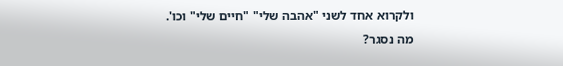ולקרוא אחד לשני "אהבה שלי" "חיים שלי" וכו'.
מה נסגר?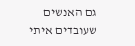גם האנשים שעובדים איתי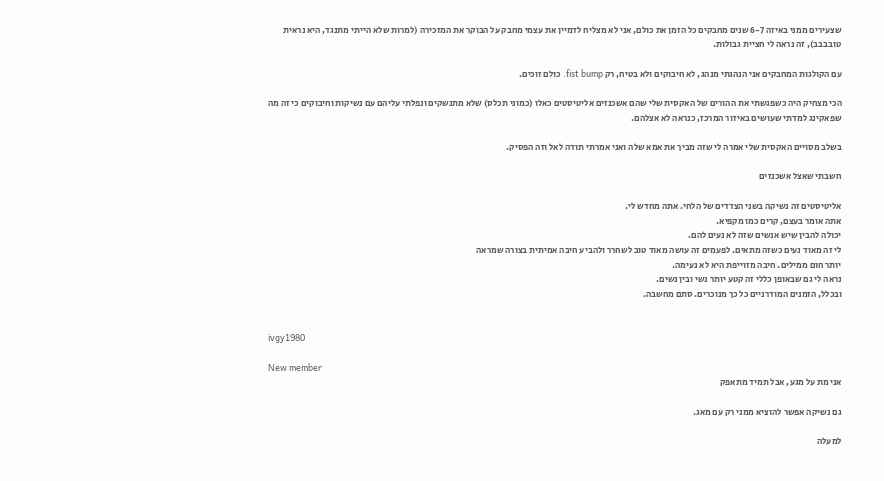שצעירים ממני באיזה 6-7 שנים מחבקים כל הזמן את כולם, אני לא מצליח לדמיין את עצמי מחבק על הבוקר את המזכירה (למרות שלא הייתי מתנגד, היא נראית טובבבב), זה נראה לי חציית גבולות.

עם הקולגות המחבקים אני הנהגתי מנהג, לא חיבוקים ולא בטיח, רק fist bump. כולם זוכים.

הכי מצחיק היה כשפגשתי את ההורים של האקסית שלי שהם אשכנזים אליטיסטים כאלו (כמוני תכלס) שלא מתנשקים ונפלתי עליהם עם נשיקות וחיבוקים כי זה מה שפאקינג למדתי שעושים באיזור המרכז, כנראה לא אצלהם.

בשלב מסויים האקסית שלי אמרה לי שזה מביך את אמא שלה ואני אמרתי תודה לאל וזה הפסיק.

חשבתי שאצל אשכנזים

אליטיסטים זה נשיקה בשני הצדדים של הלחי. אתה מחדש לי.
אתה אומר בעצם, קרים כמו מקפיא.
יכולה להבין שיש אנשים שזה לא נעים להם.
לי זה מאוד נעים כשזה מתאים. לפעמים זה עושה מאוד טוב לשחרר ולהביע חיבה אמיתית בצורה שמראה
יותר חום ממילים. חיבה מזוייפת היא לא נעימה.
נראה לי גם שבאופן כללי זה קטע יותר נשי ובין נשים.
ובכלל, הזמנים המודרניים כל כך מנוכרים. סתם מחשבה.


ivgy1980

New member
אני מת על מגע, אבל תמיד מתאפק

גם נשיקה אפשר להוציא ממני רק עם מאג.

למעלה